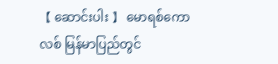【 ဆောင်းပါး 】 မောရစ်ကောလစ် မြန်မာပြည်တွင်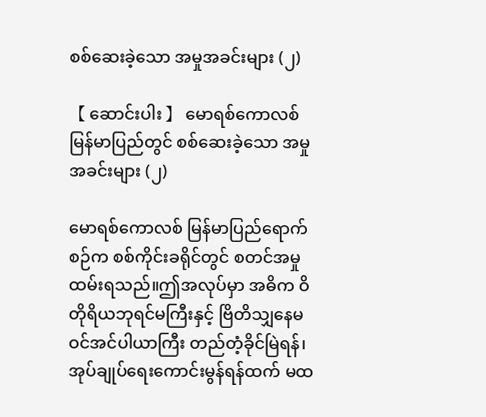စစ်ဆေးခဲ့သော အမှုအခင်းများ (၂)

【 ဆောင်းပါး 】 မောရစ်ကောလစ် မြန်မာပြည်တွင် စစ်ဆေးခဲ့သော အမှုအခင်းများ (၂)

မောရစ်ကောလစ် မြန်မာပြည်ရောက်စဉ်က စစ်ကိုင်းခရိုင်တွင် စတင်အမှုထမ်းရသည်။ဤအလုပ်မှာ အဓိက ဝိတိုရိယဘုရင်မကြီးနှင့် ဗြိတိသျှနေမဝင်အင်ပါယာကြီး တည်တံ့ခိုင်မြဲရန်၊ အုပ်ချုပ်ရေးကောင်းမွန်ရန်ထက် မထ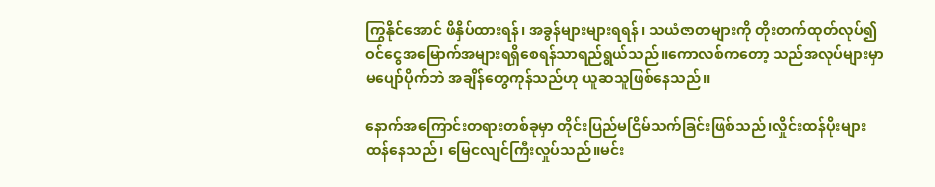ကြွနိုင်အောင် ဖိနှိပ်ထားရန်၊ အခွန်များများရရန်၊ သယံဇာတများကို တိုးတက်ထုတ်လုပ်၍  ဝင်ငွေအမြောက်အများရရှိစေရန်သာရည်ရွယ်သည်။ကောလစ်ကတော့ သည်အလုပ်များမှာ မပျော်ပိုက်ဘဲ အချိန်တွေကုန်သည်ဟု ယူဆသူဖြစ်နေသည်။

နောက်အကြောင်းတရားတစ်ခုမှာ တိုင်းပြည်မငြိမ်သက်ခြင်းဖြစ်သည်၊လှိုင်းထန်ပိုးများထန်နေသည်၊ မြေငလျင်ကြီးလှုပ်သည်။မင်း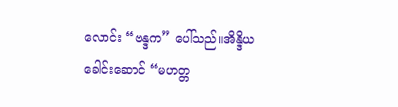လောင်း “ဗန္ဒက” ပေါ်သည်။အိန္ဒိယ ခေါင်းဆောင် “မဟတ္တ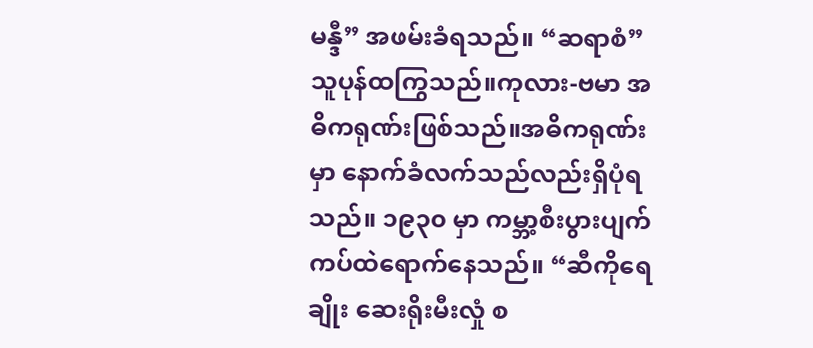မန္ဒီ” အဖမ်းခံရသည်။ “ဆရာစံ” သူပုန်ထကြွသည်။ကုလား-ဗမာ အဓိကရုဏ်းဖြစ်သည်။အဓိကရုဏ်းမှာ နောက်ခံလက်သည်လည်းရှိပုံရသည်။ ၁၉၃၀ မှာ ကမ္ဘာ့စီးပွားပျက်ကပ်ထဲရောက်နေသည်။ “ဆီကိုရေချိုး ဆေးရိုးမီးလှုံ စ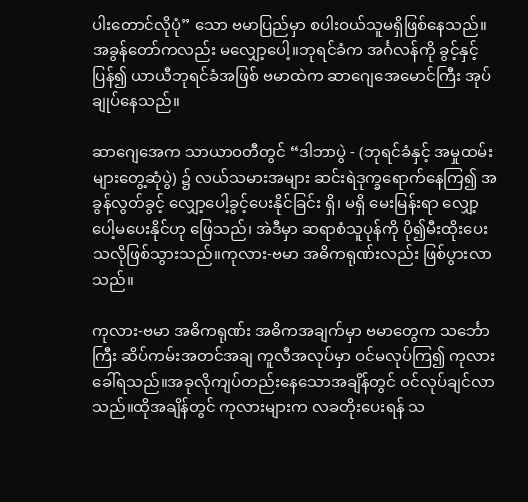ပါးတောင်လိုပုံ” သော ဗမာပြည်မှာ စပါးဝယ်သူမရှိဖြစ်နေသည်။ အခွန်တော်ကလည်း မလျှော့ပေါ့။ဘုရင်ခံက အင်္ဂလန်ကို ခွင့်နှင့်ပြန်၍ ယာယီဘုရင်ခံအဖြစ် ဗမာထဲက ဆာဂျေအေမောင်ကြီး အုပ်ချုပ်နေသည်။

ဆာဂျေအေက သာယာဝတီတွင် “ဒါဘာပွဲ - (ဘုရင်ခံနှင့် အမှုထမ်းများတွေ့ဆုံပွဲ) ၌ လယ်သမားအများ ဆင်းရဲဒုက္ခရောက်နေကြ၍ အခွန်လွတ်ခွင့် လျှော့ပေါ့ခွင့်ပေးနိုင်ခြင်း ရှိ၊ မရှိ မေးမြန်းရာ လျှော့ပေါ့မပေးနိုင်ဟု ဖြေသည်၊ အဲဒီမှာ ဆရာစံသူပုန်ကို ပို၍မီးထိုးပေးသလိုဖြစ်သွားသည်။ကုလား-ဗမာ အဓိကရုဏ်းလည်း ဖြစ်ပွားလာသည်။

ကုလား-ဗမာ အဓိကရုဏ်း အဓိကအချက်မှာ ဗမာတွေက သင်္ဘောကြီး ဆိပ်ကမ်းအတင်အချ ကူလီအလုပ်မှာ ဝင်မလုပ်ကြ၍ ကုလားခေါ်ရသည်။အခုလိုကျပ်တည်းနေသောအချိန်တွင် ဝင်လုပ်ချင်လာသည်။ထိုအချိန်တွင် ကုလားများက လခတိုးပေးရန် သ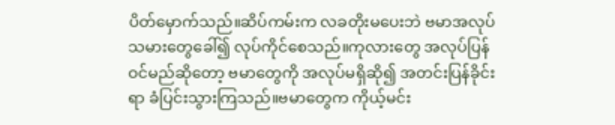ပိတ်မှောက်သည်။ဆိပ်ကမ်းက လခတိုးမပေးဘဲ ဗမာအလုပ်သမားတွေခေါ်၍ လုပ်ကိုင်စေသည်။ကုလားတွေ အလုပ်ပြန်ဝင်မည်ဆိုတော့ ဗမာတွေကို အလုပ်မရှိဆို၍ အတင်းပြန်ခိုင်းရာ ခံပြင်းသွားကြသည်။ဗမာတွေက ကိုယ့်မင်း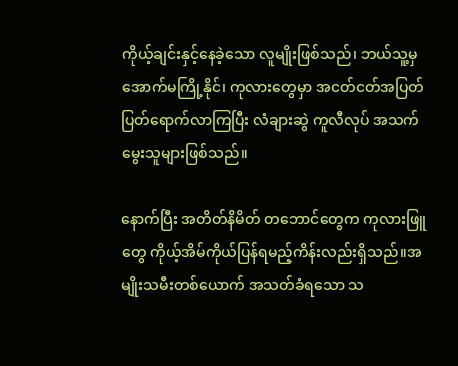ကိုယ့်ချင်းနှင့်နေခဲ့သော လူမျိုးဖြစ်သည်၊ ဘယ်သူ့မှအောက်မကြို့နိုင်၊ ကုလားတွေမှာ အငတ်ငတ်အပြတ်ပြတ်ရောက်လာကြပြီး လံချားဆွဲ ကူလီလုပ် အသက်မွေးသူများဖြစ်သည်။

နောက်ပြီး အတိတ်နိမိတ် တဘောင်တွေက ကုလားဖြူတွေ ကိုယ့်အိမ်ကိုယ်ပြန်ရမည့်ကိန်းလည်းရှိသည်။အမျိုးသမီးတစ်ယောက် အသတ်ခံရသော သ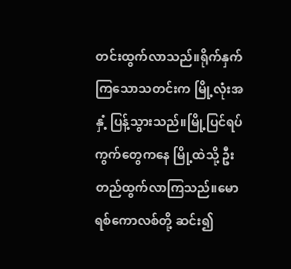တင်းထွက်လာသည်။ရိုက်နှက်ကြသောသတင်းက မြို့လုံးအနှံ့ ပြန့်သွားသည်။မြို့ပြင်ရပ်ကွက်တွေကနေ မြို့ထဲသို့ ဦးတည်ထွက်လာကြသည်။မောရစ်ကောလစ်တို့ ဆင်း၍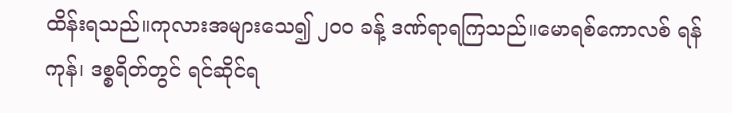ထိန်းရသည်။ကုလားအများသေ၍ ၂၀၀ ခန့် ဒဏ်ရာရကြသည်။မောရစ်ကောလစ် ရန်ကုန်၊ ဒစ္စရိတ်တွင် ရင်ဆိုင်ရ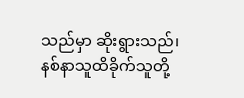သည်မှာ ဆိုးရွားသည်၊ နစ်နာသူထိခိုက်သူတို့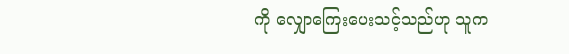ကို လျှောကြေးပေးသင့်သည်ဟု သူက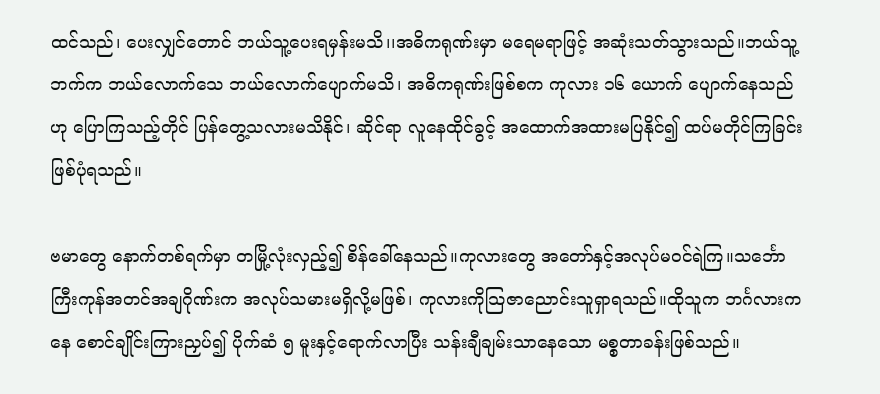ထင်သည်၊ ပေးလျှင်တောင် ဘယ်သူ့ပေးရမှန်းမသိ၊၊အဓိကရုဏ်းမှာ မရေမရာဖြင့် အဆုံးသတ်သွားသည်။ဘယ်သူ့ဘက်က ဘယ်လောက်သေ ဘယ်လောက်ပျောက်မသိ၊ အဓိကရုဏ်းဖြစ်စက ကုလား ၁၆ ယောက် ပျောက်နေသည်ဟု ပြောကြသည့်တိုင် ပြန်တွေ့သလားမသိနိုင်၊ ဆိုင်ရာ လူနေထိုင်ခွင့် အထောက်အထားမပြနိုင်၍ ထပ်မတိုင်ကြခြင်း ဖြစ်ပုံရသည်။

ဗမာတွေ နောက်တစ်ရက်မှာ တမြို့လုံးလှည့်၍ စိန်ခေါ်နေသည်။ကုလားတွေ အတော်နှင့်အလုပ်မဝင်ရဲကြ။သင်္ဘောကြီးကုန်အတင်အချဂိုဏ်းက အလုပ်သမားမရှိလို့မဖြစ်၊ ကုလားကိုသြဇာညောင်းသူရှာရသည်။ထိုသူက ဘင်္ဂလားကနေ စောင်ချိုင်းကြားညှပ်၍ ပိုက်ဆံ ၅ မူးနှင့်ရောက်လာပြီး သန်းချီချမ်းသာနေသော မစ္စတာခန်းဖြစ်သည်။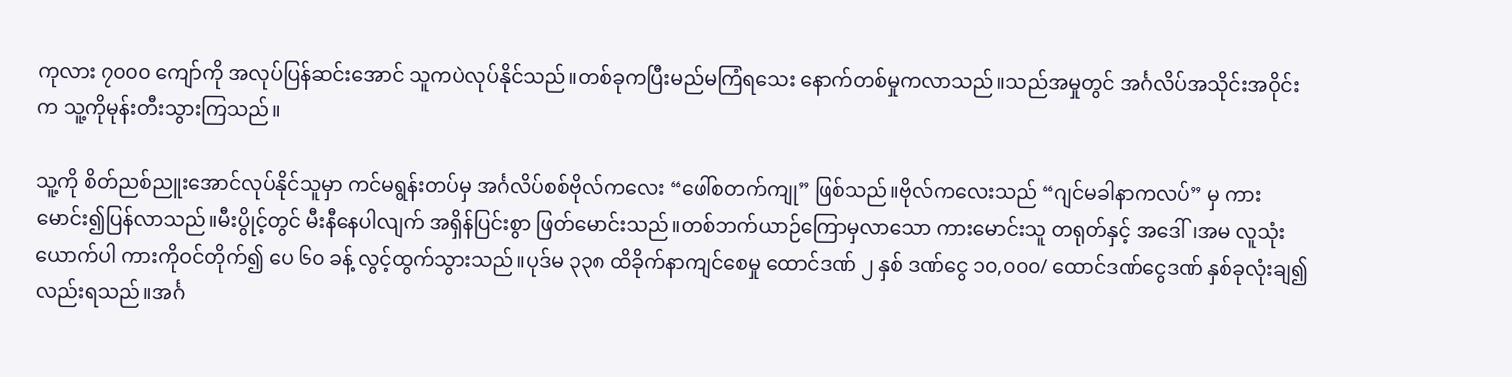ကုလား ၇၀၀၀ ကျော်ကို အလုပ်ပြန်ဆင်းအောင် သူကပဲလုပ်နိုင်သည်။တစ်ခုကပြီးမည်မကြံရသေး နောက်တစ်မှုကလာသည်။သည်အမှုတွင် အင်္ဂလိပ်အသိုင်းအဝိုင်းက သူ့ကိုမုန်းတီးသွားကြသည်။

သူ့ကို စိတ်ညစ်ညူးအောင်လုပ်နိုင်သူမှာ ကင်မရွန်းတပ်မှ အင်္ဂလိပ်စစ်ဗိုလ်ကလေး “ဖေါ်စတက်ကျု” ဖြစ်သည်။ဗိုလ်ကလေးသည် “ဂျင်မခါနာကလပ်” မှ ကားမောင်း၍ပြန်လာသည်။မီးပွိုင့်တွင် မီးနီနေပါလျက် အရှိန်ပြင်းစွာ ဖြတ်မောင်းသည်။တစ်ဘက်ယာဉ်ကြောမှလာသော ကားမောင်းသူ တရုတ်နှင့် အဒေါ်၊အမ လူသုံးယောက်ပါ ကားကိုဝင်တိုက်၍ ပေ ၆၀ ခန့် လွင့်ထွက်သွားသည်။ပုဒ်မ ၃၃၈ ထိခိုက်နာကျင်စေမှု ထောင်ဒဏ် ၂ နှစ် ဒဏ်ငွေ ၁၀,၀၀၀/ ထောင်ဒဏ်ငွေဒဏ် နှစ်ခုလုံးချ၍လည်းရသည်။အင်္ဂ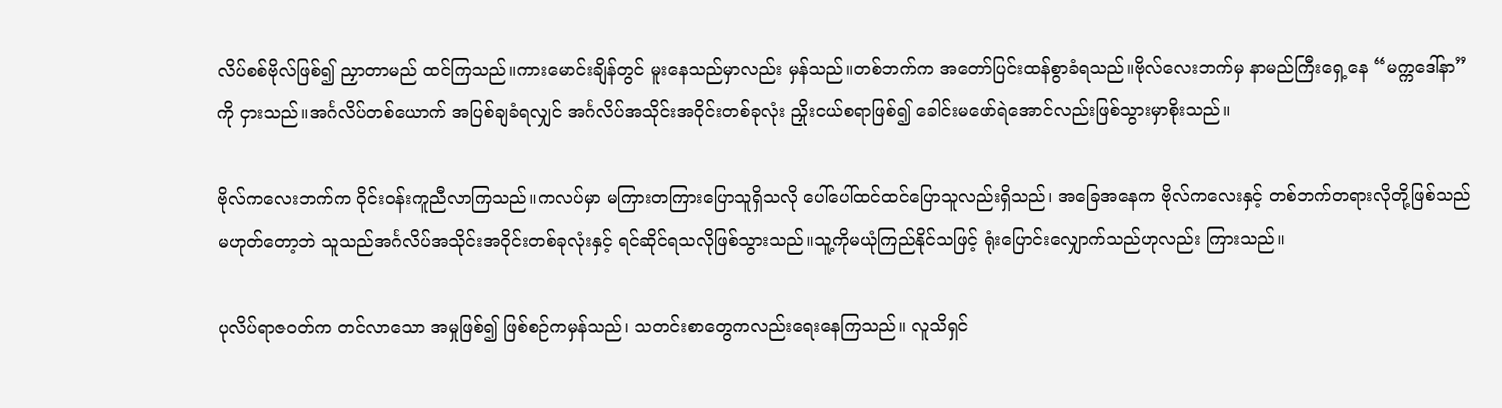လိပ်စစ်ဗိုလ်ဖြစ်၍ ညှာတာမည် ထင်ကြသည်။ကားမောင်းချိန်တွင် မူးနေသည်မှာလည်း မှန်သည်။တစ်ဘက်က အတော်ပြင်းထန်စွာခံရသည်။ဗိုလ်လေးဘက်မှ နာမည်ကြီးရှေ့နေ “မက္ကဒေါ်နာ” ကို ငှားသည်။အင်္ဂလိပ်တစ်ယောက် အပြစ်ချခံရလျှင် အင်္ဂလိပ်အသိုင်းအဝိုင်းတစ်ခုလုံး ညှိုးငယ်စရာဖြစ်၍ ခေါင်းမဖော်ရဲအောင်လည်းဖြစ်သွားမှာစိုးသည်။

ဗိုလ်ကလေးဘက်က ဝိုင်းဝန်းကူညီလာကြသည်။ကလပ်မှာ မကြားတကြားပြောသူရှိသလို ပေါ်ပေါ်ထင်ထင်ပြောသူလည်းရှိသည်၊ အခြေအနေက ဗိုလ်ကလေးနှင့် တစ်ဘက်တရားလိုတို့ဖြစ်သည် မဟုတ်တော့ဘဲ သူသည်အင်္ဂလိပ်အသိုင်းအဝိုင်းတစ်ခုလုံးနှင့် ရင်ဆိုင်ရသလိုဖြစ်သွားသည်။သူ့ကိုမယုံကြည်နိုင်သဖြင့် ရုံးပြောင်းလျှောက်သည်ဟုလည်း ကြားသည်။

ပုလိပ်ရာဇဝတ်က တင်လာသော အမှုဖြစ်၍ ဖြစ်စဉ်ကမှန်သည်၊ သတင်းစာတွေကလည်းရေးနေကြသည်။ လူသိရှင်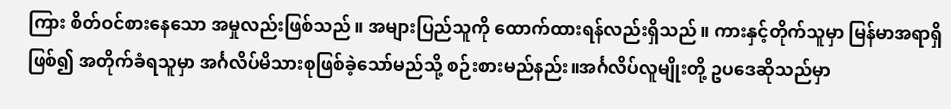ကြား စိတ်ဝင်စားနေသော အမှုလည်းဖြစ်သည်။ အများပြည်သူကို ထောက်ထားရန်လည်းရှိသည်။ ကားနှင့်တိုက်သူမှာ မြန်မာအရာရှိဖြစ်၍ အတိုက်ခံရသူမှာ အင်္ဂလိပ်မိသားစုဖြစ်ခဲ့သော်မည်သို့ စဉ်းစားမည်နည်း။အင်္ဂလိပ်လူမျိုးတို့ ဥပဒေဆိုသည်မှာ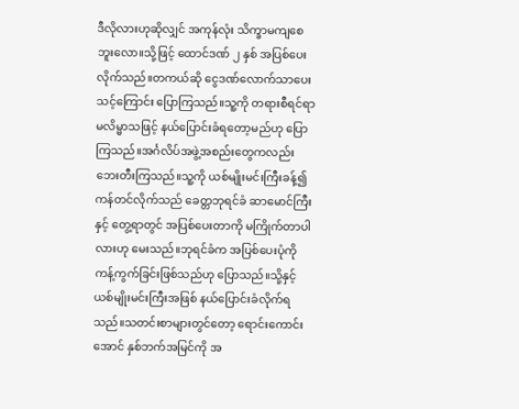ဒီလိုလားဟုဆိုလျှင် အကုန်လုံး သိက္ခာမကျစေဘူးလော။သို့ဖြင့် ထောင်ဒဏ် ၂ နှစ် အပြစ်ပေးလိုက်သည်။တကယ်ဆို ငွေဒဏ်လောက်သာပေးသင့်ကြောင်း ပြောကြသည်။သူ့ကို တရားစီရင်ရာ မလိမ္မာသဖြင့် နယ်ပြောင်းခံရတော့မည်ဟု ပြောကြသည်။အင်္ဂလိပ်အဖွဲ့အစည်းတွေကလည်း ဘေးတီးကြသည်။သူ့ကို ယစ်မျိုးမင်းကြီးခန့်၍ ကန်တင်လိုက်သည် ခေတ္တဘုရင်ခံ ဆာမောင်ကြီးနှင့် တွေ့ရာတွင် အပြစ်ပေးတာကို မကြိုက်တာပါလားဟု မေးသည်။ဘုရင်ခံက အပြစ်ပေးပုံကို ကန့်ကွက်ခြင်းဖြစ်သည်ဟု ပြောသည်။သို့နှင့် ယစ်မျိုးမင်းကြီးအဖြစ် နယ်ပြောင်းခံလိုက်ရသည်။သတင်းစာများတွင်တော့ ရောင်းကောင်းအောင် နှစ်ဘက်အမြင်ကို အ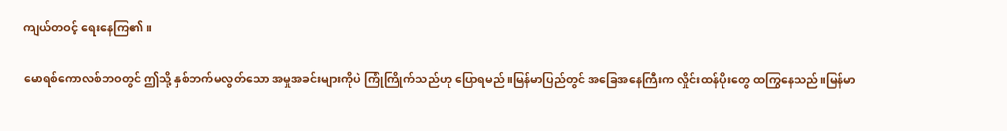ကျယ်တဝင့် ရေးနေကြ၏။

မောရစ်ကောလစ်ဘဝတွင် ဤသို့ နှစ်ဘက်မလွတ်သော အမှုအခင်းများကိုပဲ ကြုံကြိုက်သည်ဟု ပြောရမည်။မြန်မာပြည်တွင် အခြေအနေကြီးက လှိုင်းထန်ပိုးတွေ ထကြွနေသည်။မြန်မာ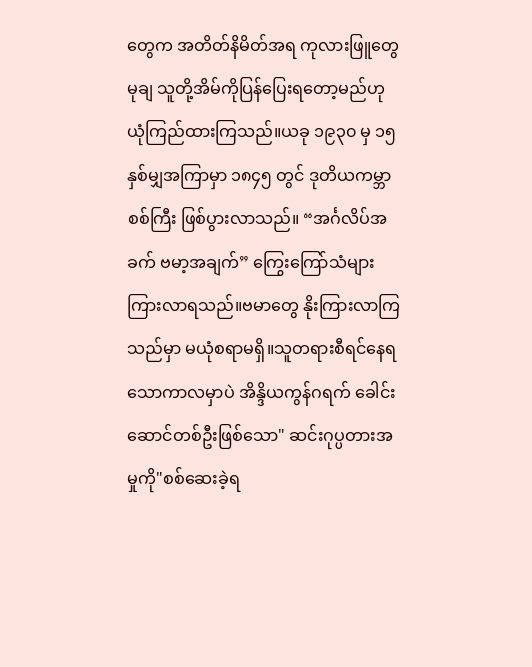တွေက အတိတ်နိမိတ်အရ ကုလားဖြူတွေ မုချ သူတို့အိမ်ကိုပြန်ပြေးရတော့မည်ဟု ယုံကြည်ထားကြသည်။ယခု ၁၉၃၀ မှ ၁၅ နှစ်မျှအကြာမှာ ၁၈၄၅ တွင် ဒုတိယကမ္ဘာစစ်ကြီး ဖြစ်ပွားလာသည်။ “အင်္ဂလိပ်အခက် ဗမာ့အချက်” ကြွေးကြော်သံများ ကြားလာရသည်။ဗမာတွေ နိုးကြားလာကြသည်မှာ မယုံစရာမရှိ။သူတရားစီရင်နေရသောကာလမှာပဲ အိန္ဒိယကွန်ဂရက် ခေါင်းဆောင်တစ်ဦးဖြစ်သော" ဆင်းဂုပ္ပတားအမှုကို"စစ်ဆေးခဲ့ရ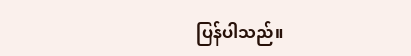ပြန်ပါသည်။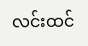လင်းထင်